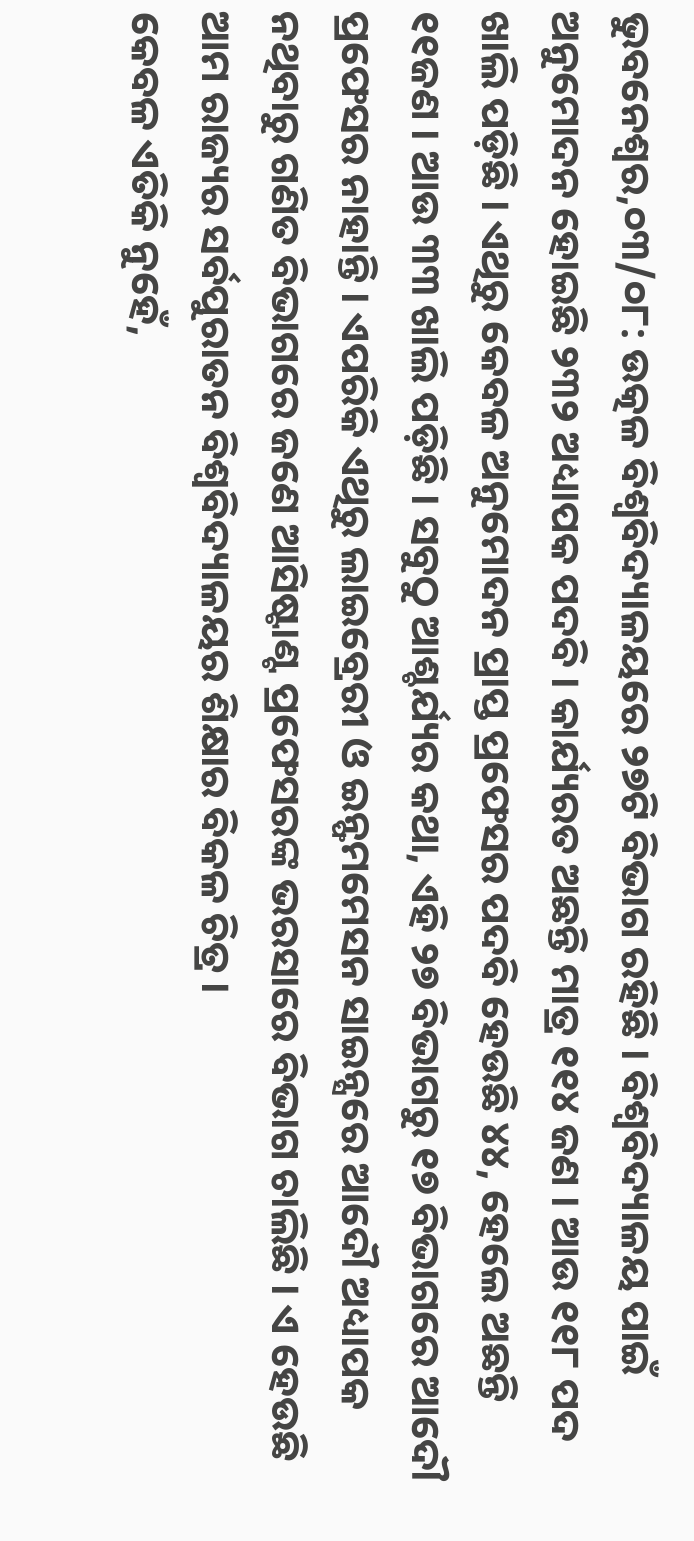ଭୁବନେଶ୍ୱର,୦୩/୦୮: ଉତ୍କଳ ବିଶ୍ୱବିଦ୍ୟାଳୟରେ ୨୭ଟି ବିଭାଗ ରହିଛି । ବିଶ୍ୱବିଦ୍ୟାଳୟ ପାଇଁ ଅନୁମୋଦନ ହୋଇଛି ୨୩୨ ଅଧ୍ୟାପକ ପଦବି । କାର୍ଯ୍ୟରତ ଅଛନ୍ତି ମାତ୍ର ୧୧୪ ଜଣ । ଆଉ ୧୧୮ ପଦ ଖାଲି ପଡ଼ିଛି । ଏଥିରୁ କେବଳ ଅନୁମୋଦନ ପ୍ରାପ୍ତ ପ୍ରଫେସର ପଦବି ହେଉଛି ୪୪, ହେଲେ ଅଛନ୍ତି ୧୧ଜଣ । ଆଉ ୩୩ ଖାଲି ପଡ଼ିଛି । ସବୁଠୁ ଆଶ୍ଚର୍ଯ୍ୟର କଥା, ଏହି ୨୭ ବିଭାଗରୁ ୧୭ ବିଭାଗରେ ଆଦୌ ପ୍ରଫେସର ନାହାନ୍ତି । ଏପରିକି ଏଥିରୁ ଲାଇବ୍ରେରୀ ଓ ଇନ୍ଫମମେସନ ସାଇନ୍ସରେ ଆଦୌ ଅଧ୍ୟାପକ ନଥିବାରୁ ଗଣିତ ବିଭାଗରେ ଜଣେ ଆସିଷ୍ଟାଣ୍ଟ ପ୍ରଫେସରଙ୍କ ଭରସାରେ ବିଭାଗ ଚାଲିଛି । ଏ ହେଉଛି ଆମ ରାଜ୍ୟର ସର୍ବପୁରାତନ ବିଶ୍ୱବିଦ୍ୟାଳୟର ଶିକ୍ଷାର ବିକଳ ଚିତ୍ର ।
କେବଳ ଏତିକି ନୁହେଁ,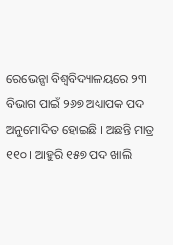ରେଭେନ୍ସା ବିଶ୍ୱବିଦ୍ୟାଳୟରେ ୨୩ ବିଭାଗ ପାଇଁ ୨୬୭ ଅଧ୍ୟାପକ ପଦ ଅନୁମୋଦିତ ହୋଇଛି । ଅଛନ୍ତି ମାତ୍ର ୧୧୦ । ଆହୁରି ୧୫୭ ପଦ ଖାଲି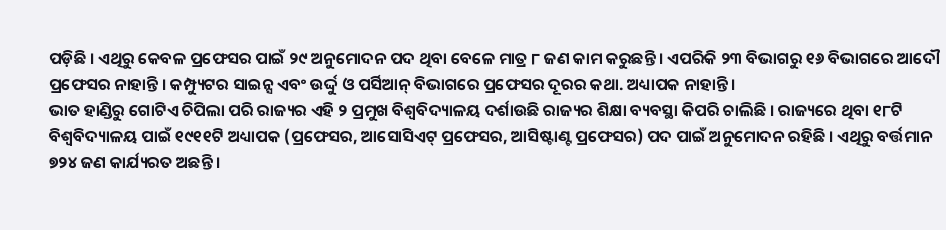ପଡ଼ିଛି । ଏଥିରୁ କେବଳ ପ୍ରଫେସର ପାଇଁ ୨୯ ଅନୁମୋଦନ ପଦ ଥିବା ବେଳେ ମାତ୍ର ୮ ଜଣ କାମ କରୁଛନ୍ତି । ଏପରିକି ୨୩ ବିଭାଗରୁ ୧୬ ବିଭାଗରେ ଆଦୌ ପ୍ରଫେସର ନାହାନ୍ତି । କମ୍ପ୍ୟୁଟର ସାଇନ୍ସ ଏବଂ ଉର୍ଦ୍ଦୁ ଓ ପର୍ସିଆନ୍ ବିଭାଗରେ ପ୍ରଫେସର ଦୂରର କଥା. ଅଧ୍ୟାପକ ନାହାନ୍ତି ।
ଭାତ ହାଣ୍ଡିରୁ ଗୋଟିଏ ଚିପିଲା ପରି ରାଜ୍ୟର ଏହି ୨ ପ୍ରମୁଖ ବିଶ୍ୱବିଦ୍ୟାଳୟ ଦର୍ଶାଉଛି ରାଜ୍ୟର ଶିକ୍ଷା ବ୍ୟବସ୍ଥା କିପରି ଚାଲିଛି । ରାଜ୍ୟରେ ଥିବା ୧୮ଟି ବିଶ୍ୱବିଦ୍ୟାଳୟ ପାଇଁ ୧୯୧୧ଟି ଅଧ୍ୟାପକ (ପ୍ରଫେସର, ଆସୋସିଏଟ୍ ପ୍ରଫେସର, ଆସିଷ୍ଟାଣ୍ଟ ପ୍ରଫେସର) ପଦ ପାଇଁ ଅନୁମୋଦନ ରହିଛି । ଏଥିରୁ ବର୍ତ୍ତମାନ ୭୨୪ ଜଣ କାର୍ଯ୍ୟରତ ଅଛନ୍ତି ।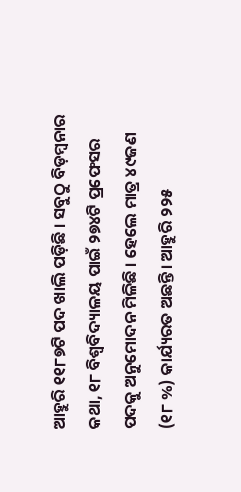ଆହୁରି ୧୧୮୭ଟି ପଦ ଖାଲି ପଡ଼ିଛି । ସବୁଠୁ ବିଡ଼ମ୍ବନାର କଥା, ୧୮ ବିଶ୍ୱବିଦ୍ୟାଳୟ ପାଇଁ ୨୭୪ଟି ପ୍ରଫେସର ପଦକୁ ଅନୁମୋଦନ ମିଳିଛି । ହେଲେ ମାତ୍ର ୪୯ଜଣ (୧୮ %) କାର୍ଯ୍ୟରତ ଅଛନ୍ତି। ଆହୁରି ୨୨୫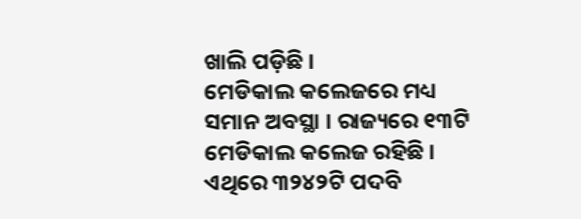ଖାଲି ପଡ଼ିଛି ।
ମେଡିକାଲ କଲେଜରେ ମଧ୍ୟ ସମାନ ଅବସ୍ଥା । ରାଜ୍ୟରେ ୧୩ଟି ମେଡିକାଲ କଲେଜ ରହିଛି । ଏଥିରେ ୩୨୪୨ଟି ପଦବି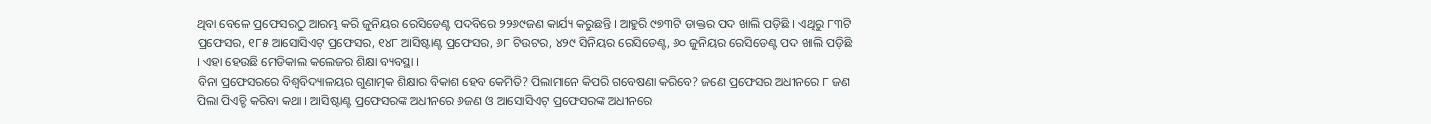ଥିବା ବେଳେ ପ୍ରଫେସରଠୁ ଆରମ୍ଭ କରି ଜୁନିୟର ରେସିଡେଣ୍ଟ ପଦବିରେ ୨୨୬୯ଜଣ କାର୍ଯ୍ୟ କରୁଛନ୍ତି । ଆହୁରି ୯୭୩ଟି ଡାକ୍ତର ପଦ ଖାଲି ପଡ଼ିଛି । ଏଥିରୁ ୮୩ଟି ପ୍ରଫେସର, ୧୮୫ ଆସୋସିଏଟ୍ ପ୍ରଫେସର, ୧୪୮ ଆସିଷ୍ଟାଣ୍ଟ ପ୍ରଫେସର, ୬୮ ଟିଉଟର, ୪୨୯ ସିନିୟର ରେସିଡେଣ୍ଟ, ୬୦ ଜୁନିୟର ରେସିଡେଣ୍ଟ ପଦ ଖାଲି ପଡ଼ିଛି । ଏହା ହେଉଛି ମେଡିକାଲ କଲେଜର ଶିକ୍ଷା ବ୍ୟବସ୍ଥା ।
ବିନା ପ୍ରଫେସରରେ ବିଶ୍ୱବିଦ୍ୟାଳୟର ଗୁଣାତ୍ମକ ଶିକ୍ଷାର ବିକାଶ ହେବ କେମିତି? ପିଲାମାନେ କିପରି ଗବେଷଣା କରିବେ? ଜଣେ ପ୍ରଫେସର ଅଧୀନରେ ୮ ଜଣ ପିଲା ପିଏଚ୍ଡି କରିବା କଥା । ଆସିଷ୍ଟାଣ୍ଟ ପ୍ରଫେସରଙ୍କ ଅଧୀନରେ ୬ଜଣ ଓ ଆସୋସିଏଟ୍ ପ୍ରଫେସରଙ୍କ ଅଧୀନରେ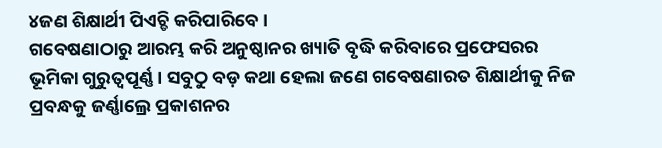୪ଜଣ ଶିକ୍ଷାର୍ଥୀ ପିଏଚ୍ଡି କରିପାରିବେ ।
ଗବେଷଣାଠାରୁ ଆରମ୍ଭ କରି ଅନୁଷ୍ଠାନର ଖ୍ୟାତି ବୃଦ୍ଧି କରିବାରେ ପ୍ରଫେସରର ଭୂମିକା ଗୁରୁତ୍ୱପୂର୍ଣ୍ଣ । ସବୁଠୁ ବଡ଼ କଥା ହେଲା ଜଣେ ଗବେଷଣାରତ ଶିକ୍ଷାର୍ଥୀକୁ ନିଜ ପ୍ରବନ୍ଧକୁ ଜର୍ଣ୍ଣାଲ୍ରେ ପ୍ରକାଶନର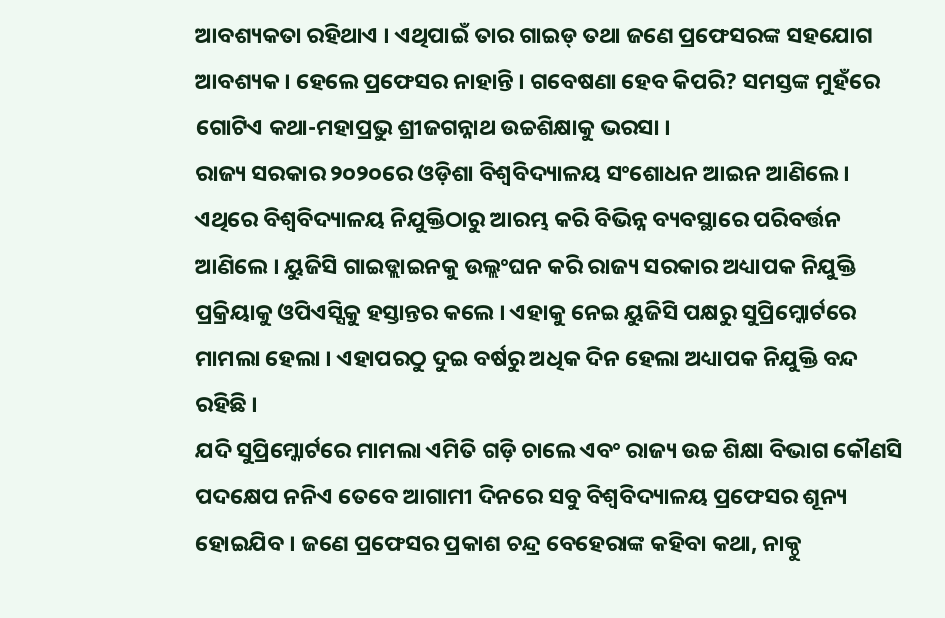ଆବଶ୍ୟକତା ରହିଥାଏ । ଏଥିପାଇଁ ତାର ଗାଇଡ୍ ତଥା ଜଣେ ପ୍ରଫେସରଙ୍କ ସହଯୋଗ ଆବଶ୍ୟକ । ହେଲେ ପ୍ରଫେସର ନାହାନ୍ତି । ଗବେଷଣା ହେବ କିପରି? ସମସ୍ତଙ୍କ ମୁହଁରେ ଗୋଟିଏ କଥା-ମହାପ୍ରଭୁ ଶ୍ରୀଜଗନ୍ନାଥ ଉଚ୍ଚଶିକ୍ଷାକୁ ଭରସା ।
ରାଜ୍ୟ ସରକାର ୨୦୨୦ରେ ଓଡ଼ିଶା ବିଶ୍ୱବିଦ୍ୟାଳୟ ସଂଶୋଧନ ଆଇନ ଆଣିଲେ । ଏଥିରେ ବିଶ୍ୱବିଦ୍ୟାଳୟ ନିଯୁକ୍ତିଠାରୁ ଆରମ୍ଭ କରି ବିଭିନ୍ନ ବ୍ୟବସ୍ଥାରେ ପରିବର୍ତ୍ତନ ଆଣିଲେ । ୟୁଜିସି ଗାଇଡ୍ଲାଇନକୁ ଉଲ୍ଲଂଘନ କରି ରାଜ୍ୟ ସରକାର ଅଧ୍ୟାପକ ନିଯୁକ୍ତି ପ୍ରକ୍ରିୟାକୁ ଓପିଏସ୍ସିକୁ ହସ୍ତାନ୍ତର କଲେ । ଏହାକୁ ନେଇ ୟୁଜିସି ପକ୍ଷରୁ ସୁପ୍ରିମ୍କୋର୍ଟରେ ମାମଲା ହେଲା । ଏହାପରଠୁ ଦୁଇ ବର୍ଷରୁ ଅଧିକ ଦିନ ହେଲା ଅଧ୍ୟାପକ ନିଯୁକ୍ତି ବନ୍ଦ ରହିଛି ।
ଯଦି ସୁପ୍ରିମ୍କୋର୍ଟରେ ମାମଲା ଏମିତି ଗଡ଼ି ଚାଲେ ଏବଂ ରାଜ୍ୟ ଉଚ୍ଚ ଶିକ୍ଷା ବିଭାଗ କୌଣସି ପଦକ୍ଷେପ ନନିଏ ତେବେ ଆଗାମୀ ଦିନରେ ସବୁ ବିଶ୍ୱବିଦ୍ୟାଳୟ ପ୍ରଫେସର ଶୂନ୍ୟ ହୋଇଯିବ । ଜଣେ ପ୍ରଫେସର ପ୍ରକାଶ ଚନ୍ଦ୍ର ବେହେରାଙ୍କ କହିବା କଥା, ନାକ୍ଠୁ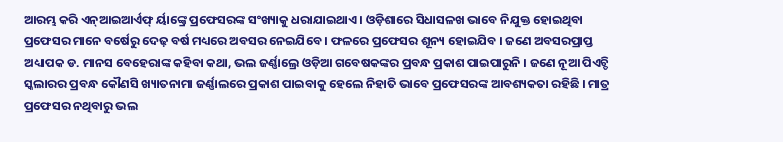ଆରମ୍ଭ କରି ଏନ୍ଆଇଆର୍ଏଫ୍ ର୍ୟାଙ୍କ୍ରେ ପ୍ରଫେସରଙ୍କ ସଂଖ୍ୟାକୁ ଧରାଯାଇଥାଏ । ଓଡ଼ିଶାରେ ସିଧାସଳଖ ଭାବେ ନିଯୁକ୍ତ ହୋଇଥିବା ପ୍ରଫେସର ମାନେ ବର୍ଷେରୁ ଦେଢ଼ ବର୍ଷ ମଧ୍ୟରେ ଅବସର ନେଇଯିବେ । ଫଳରେ ପ୍ରଫେସର ଶୂନ୍ୟ ହୋଇଯିବ । ଜଣେ ଅବସରପ୍ରାପ୍ତ ଅଧ୍ୟାପକ ଡ. ମାନସ ବେହେରାଙ୍କ କହିବା କଥା, ଭଲ ଜର୍ଣ୍ଣାଲ୍ରେ ଓଡ଼ିଆ ଗବେଷକଙ୍କର ପ୍ରବନ୍ଧ ପ୍ରକାଶ ପାଇପାରୁନି । ଜଣେ ନୂଆ ପିଏଚ୍ଡି ସ୍କଲାରର ପ୍ରବନ୍ଧ କୌଣସି ଖ୍ୟାତନାମା ଜର୍ଣ୍ଣାଲରେ ପ୍ରକାଶ ପାଇବାକୁ ହେଲେ ନିହାତି ଭାବେ ପ୍ରଫେସରଙ୍କ ଆବଶ୍ୟକତା ରହିଛି । ମାତ୍ର ପ୍ରଫେସର ନଥିବାରୁ ଭଲ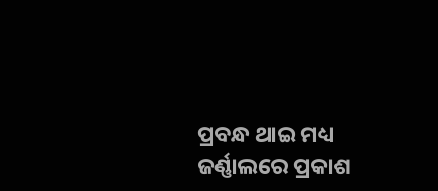ପ୍ରବନ୍ଧ ଥାଇ ମଧ୍ୟ ଜର୍ଣ୍ଣାଲରେ ପ୍ରକାଶ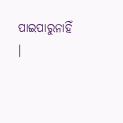ପାଇପାରୁନାହିଁ ।